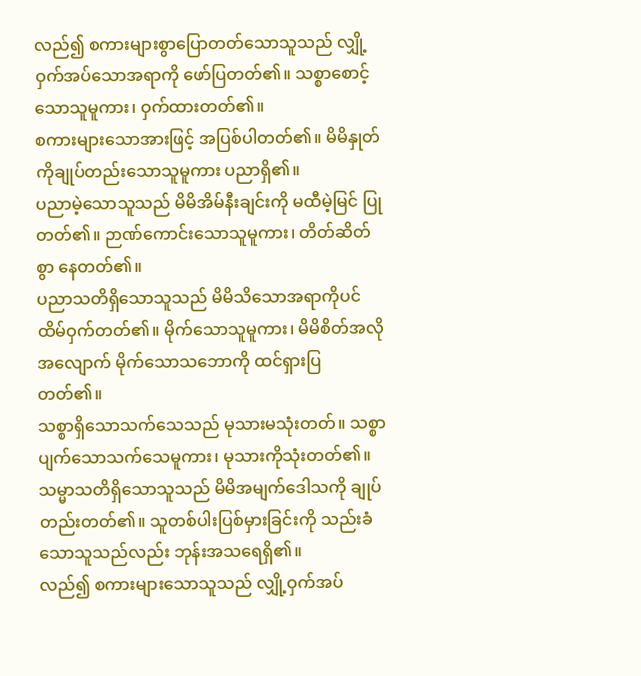လည်၍ စကားများစွာပြောတတ်သောသူသည် လျှို့ဝှက်အပ်သောအရာကို ဖော်ပြတတ်၏။ သစ္စာစောင့်သောသူမူကား၊ ဝှက်ထားတတ်၏။
စကားများသောအားဖြင့် အပြစ်ပါတတ်၏။ မိမိနှုတ်ကိုချုပ်တည်းသောသူမူကား ပညာရှိ၏။
ပညာမဲ့သောသူသည် မိမိအိမ်နီးချင်းကို မထီမဲ့မြင် ပြုတတ်၏။ ဉာဏ်ကောင်းသောသူမူကား၊ တိတ်ဆိတ်စွာ နေတတ်၏။
ပညာသတိရှိသောသူသည် မိမိသိသောအရာကိုပင် ထိမ်ဝှက်တတ်၏။ မိုက်သောသူမူကား၊ မိမိစိတ်အလိုအလျောက် မိုက်သောသဘောကို ထင်ရှားပြတတ်၏။
သစ္စာရှိသောသက်သေသည် မုသားမသုံးတတ်။ သစ္စာပျက်သောသက်သေမူကား၊ မုသားကိုသုံးတတ်၏။
သမ္မာသတိရှိသောသူသည် မိမိအမျက်ဒေါသကို ချုပ်တည်းတတ်၏။ သူတစ်ပါးပြစ်မှားခြင်းကို သည်းခံသောသူသည်လည်း ဘုန်းအသရေရှိ၏။
လည်၍ စကားများသောသူသည် လျှို့ဝှက်အပ်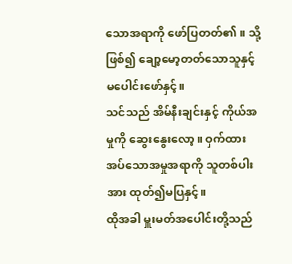သောအရာကို ဖော်ပြတတ်၏။ သို့ဖြစ်၍ ချော့မော့တတ်သောသူနှင့် မပေါင်းဖော်နှင့်။
သင်သည် အိမ်နီးချင်းနှင့် ကိုယ်အမှုကို ဆွေးနွေးလော့။ ဝှက်ထားအပ်သောအမှုအရာကို သူတစ်ပါးအား ထုတ်၍မပြနှင့်။
ထိုအခါ မှူးမတ်အပေါင်းတို့သည်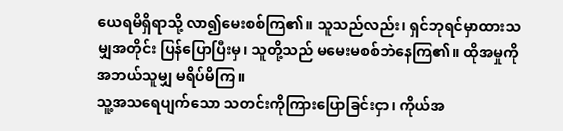ယေရမိရှိရာသို့ လာ၍မေးစစ်ကြ၏။ သူသည်လည်း၊ ရှင်ဘုရင်မှာထားသမျှအတိုင်း ပြန်ပြောပြီးမှ၊ သူတို့သည် မမေးမစစ်ဘဲနေကြ၏။ ထိုအမှုကို အဘယ်သူမျှ မရိပ်မိကြ။
သူ့အသရေပျက်သော သတင်းကိုကြားပြောခြင်းငှာ၊ ကိုယ်အ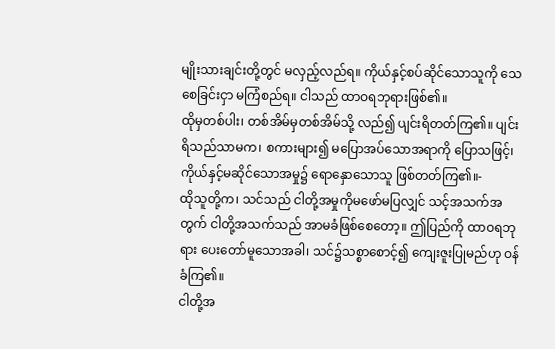မျိုးသားချင်းတို့တွင် မလှည့်လည်ရ။ ကိုယ်နှင့်စပ်ဆိုင်သောသူကို သေစေခြင်းငှာ မကြံစည်ရ။ ငါသည် ထာဝရဘုရားဖြစ်၏။
ထိုမှတစ်ပါး၊ တစ်အိမ်မှတစ်အိမ်သို့ လည်၍ ပျင်းရိတတ်ကြ၏။ ပျင်းရိသည်သာမက၊ စကားများ၍ မပြောအပ်သောအရာကို ပြောသဖြင့်၊ ကိုယ်နှင့်မဆိုင်သောအမှု၌ ရောနှောသောသူ ဖြစ်တတ်ကြ၏။-
ထိုသူတို့က၊ သင်သည် ငါတို့အမှုကိုမဖော်မပြလျှင် သင့်အသက်အတွက် ငါတို့အသက်သည် အာမခံဖြစ်စေတော့။ ဤပြည်ကို ထာဝရဘုရား ပေးတော်မူသောအခါ၊ သင်၌သစ္စာစောင့်၍ ကျေးဇူးပြုမည်ဟု ဝန်ခံကြ၏။
ငါတို့အ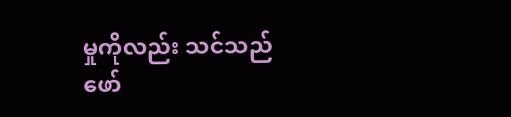မှုကိုလည်း သင်သည်ဖော်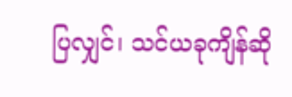ပြလျှင်၊ သင်ယခုကျိန်ဆို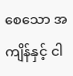စေသော အကျိန်နှင့် ငါ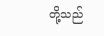တို့သည်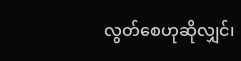လွတ်စေဟုဆိုလျှင်၊